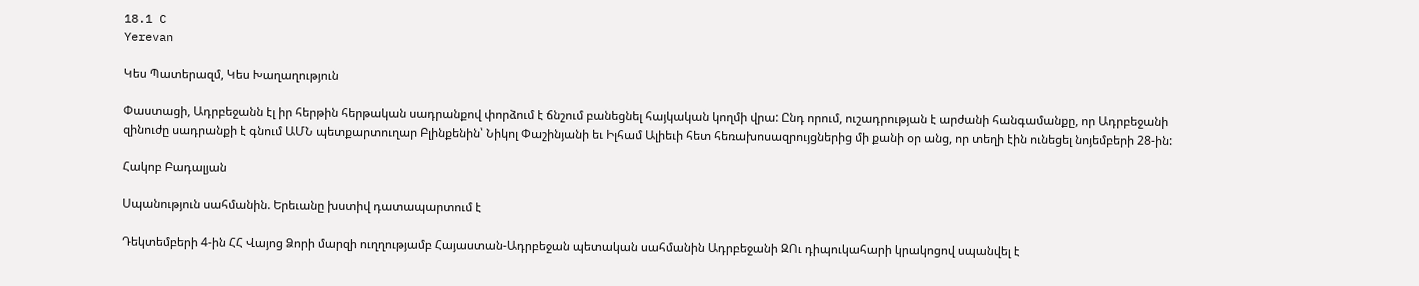18.1 C
Yerevan

Կես Պատերազմ, Կես Խաղաղություն

Փաստացի, Ադրբեջանն էլ իր հերթին հերթական սադրանքով փորձում է ճնշում բանեցնել հայկական կողմի վրա: Ընդ որում, ուշադրության է արժանի հանգամանքը, որ Ադրբեջանի զինուժը սադրանքի է գնում ԱՄՆ պետքարտուղար Բլինքենին՝ Նիկոլ Փաշինյանի եւ Իլհամ Ալիեւի հետ հեռախոսազրույցներից մի քանի օր անց, որ տեղի էին ունեցել նոյեմբերի 28-ին:

Հակոբ Բադալյան

Սպանություն սահմանին. Երեւանը խստիվ դատապարտում է

Դեկտեմբերի 4‑ին ՀՀ Վայոց Ձորի մարզի ուղղությամբ Հայաստան-Ադրբեջան պետական սահմանին Ադրբեջանի ԶՈւ դիպուկահարի կրակոցով սպանվել է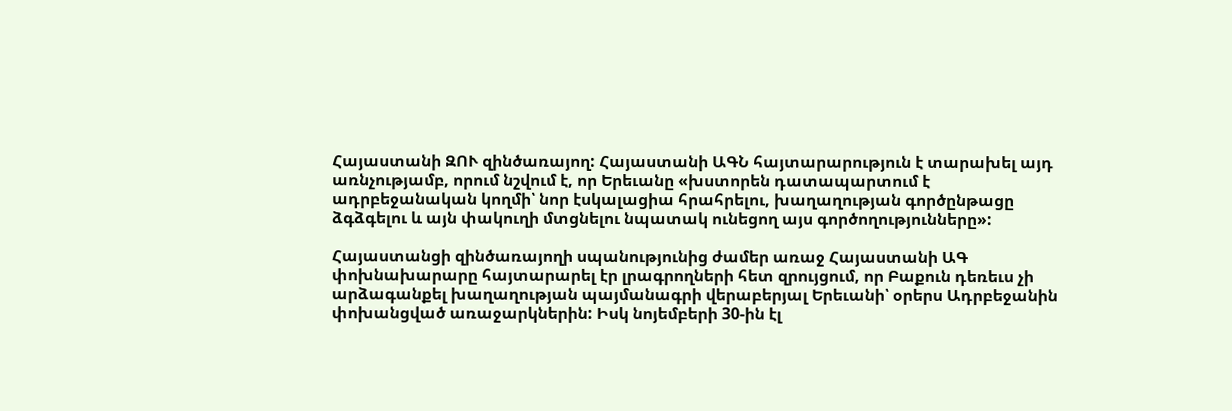Հայաստանի ԶՈՒ զինծառայող: Հայաստանի ԱԳՆ հայտարարություն է տարախել այդ առնչությամբ, որում նշվում է, որ Երեւանը «խստորեն դատապարտում է ադրբեջանական կողմի՝ նոր էսկալացիա հրահրելու, խաղաղության գործընթացը ձգձգելու և այն փակուղի մտցնելու նպատակ ունեցող այս գործողությունները»:

Հայաստանցի զինծառայողի սպանությունից ժամեր առաջ Հայաստանի ԱԳ փոխնախարարը հայտարարել էր լրագրողների հետ զրույցում, որ Բաքուն դեռեւս չի արձագանքել խաղաղության պայմանագրի վերաբերյալ Երեւանի՝ օրերս Ադրբեջանին փոխանցված առաջարկներին: Իսկ նոյեմբերի 30-ին էլ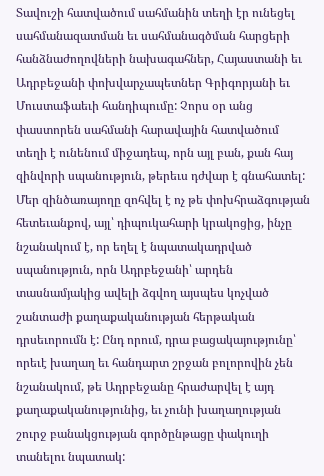Տավուշի հատվածում սահմանին տեղի էր ունեցել սահմանազատման եւ սահմանագծման հարցերի հանձնաժողովների նախագահներ, Հայաստանի եւ Ադրբեջանի փոխվարչապետներ Գրիգորյանի եւ Մուստաֆաեւի հանդիպումը: Չորս օր անց փաստորեն սահմանի հարավային հատվածում տեղի է ունենում միջադեպ, որն այլ բան, քան հայ զինվորի սպանություն, թերեւս դժվար է գնահատել: Մեր զինծառայողը զոհվել է ոչ թե փոխհրաձգության հետեւանքով, այլ՝ դիպուկահարի կրակոցից, ինչը նշանակում է, որ եղել է նպատակադրված սպանություն, որն Ադրբեջանի՝ արդեն տասնամյակից ավելի ձգվող այսպես կոչված շանտաժի քաղաքականության հերթական դրսեւորումն է: Ընդ որում, դրա բացակայությունը՝ որեւէ խաղաղ եւ հանդարտ շրջան բոլորովին չեն նշանակում, թե Ադրբեջանը հրաժարվել է այդ քաղաքականությունից, եւ չունի խաղաղության շուրջ բանակցության գործընթացը փակուղի տանելու նպատակ: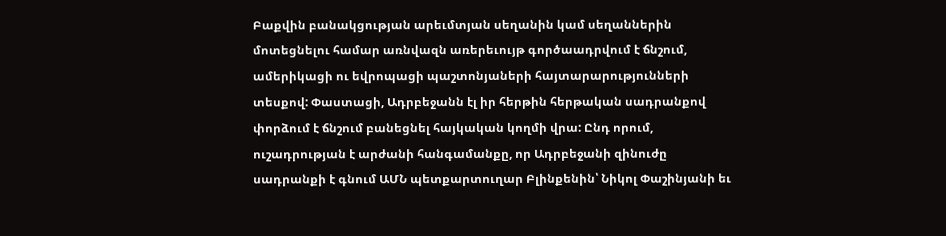Բաքվին բանակցության արեւմտյան սեղանին կամ սեղաններին մոտեցնելու համար առնվազն առերեւույթ գործաադրվում է ճնշում, ամերիկացի ու եվրոպացի պաշտոնյաների հայտարարությունների տեսքով: Փաստացի, Ադրբեջանն էլ իր հերթին հերթական սադրանքով փորձում է ճնշում բանեցնել հայկական կողմի վրա: Ընդ որում, ուշադրության է արժանի հանգամանքը, որ Ադրբեջանի զինուժը սադրանքի է գնում ԱՄՆ պետքարտուղար Բլինքենին՝ Նիկոլ Փաշինյանի եւ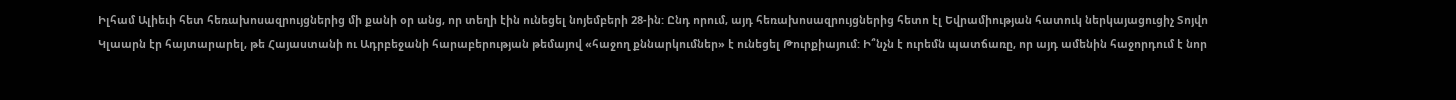Իլհամ Ալիեւի հետ հեռախոսազրույցներից մի քանի օր անց, որ տեղի էին ունեցել նոյեմբերի 28-ին: Ընդ որում, այդ հեռախոսազրույցներից հետո էլ Եվրամիության հատուկ ներկայացուցիչ Տոյվո Կլաարն էր հայտարարել, թե Հայաստանի ու Ադրբեջանի հարաբերության թեմայով «հաջող քննարկումներ» է ունեցել Թուրքիայում: Ի՞նչն է ուրեմն պատճառը, որ այդ ամենին հաջորդում է նոր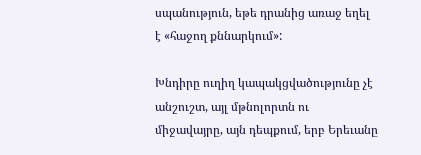սպանություն, եթե դրանից առաջ եղել է «հաջող քննարկում»:

Խնդիրը ուղիղ կապակցվածությունը չէ անշուշտ, այլ մթնոլորտն ու միջավայրը, այն դեպքում, երբ Երեւանը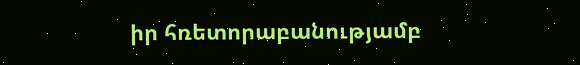իր հռետորաբանությամբ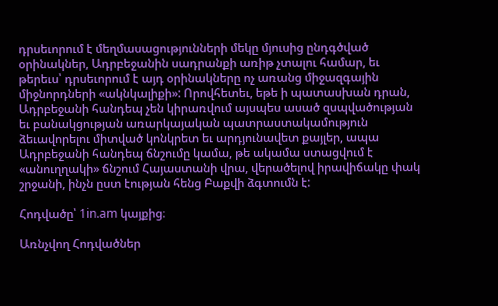դրսեւորում է մեղմասացությունների մեկը մյուսից ընդգծված օրինակներ, Ադրբեջանին սադրանքի առիթ չտալու համար, եւ թերեւս՝ դրսեւորում է այդ օրինակները ոչ առանց միջազգային միջնորդների «ակնկալիքի»: Որովհետեւ, եթե ի պատասխան դրան, Ադրբեջանի հանդեպ չեն կիրառվում այսպես ասած զսպվածության եւ բանակցության առարկայական պատրաստակամություն ձեւավորելու միտված կոնկրետ եւ արդյունավետ քայլեր, ապա Ադրբեջանի հանդեպ ճնշումը կամա, թե ակամա ստացվում է «անուղղակի» ճնշում Հայաստանի վրա, վերածելով իրավիճակը փակ շրջանի, ինչն ըստ էության հենց Բաքվի ձգտումն է:

Հոդվածը՝ 1in.am կայքից։

Առնչվող Հոդվածներ